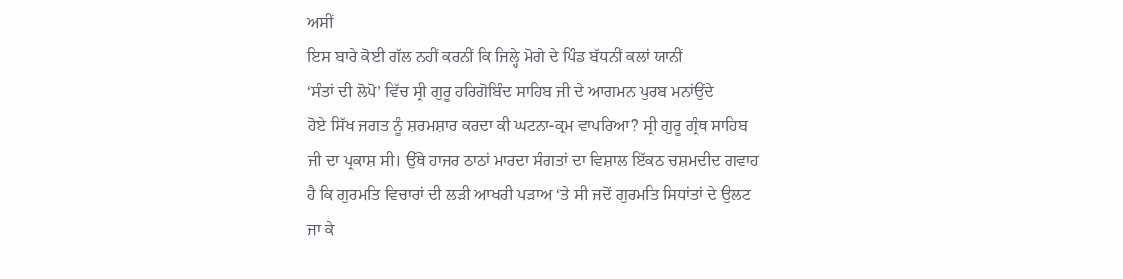ਅਸੀਂ
ਇਸ ਬਾਰੇ ਕੋਈ ਗੱਲ ਨਹੀਂ ਕਰਨੀਂ ਕਿ ਜਿਲ੍ਹੇ ਮੋਗੇ ਦੇ ਪਿੰਡ ਬੱਧਨੀਂ ਕਲਾਂ ਯਾਨੀਂ
‘ਸੰਤਾਂ ਦੀ ਲੋਪੋ’ ਵਿੱਚ ਸ੍ਰੀ ਗੁਰੂ ਹਰਿਗੋਬਿੰਦ ਸਾਹਿਬ ਜੀ ਦੇ ਆਗਮਨ ਪੁਰਬ ਮਨਾਂਉਂਦੇ
ਹੋਏ ਸਿੱਖ ਜਗਤ ਨੂੰ ਸ਼ਰਮਸ਼ਾਰ ਕਰਦਾ ਕੀ ਘਟਨਾ-ਕ੍ਰਮ ਵਾਪਰਿਆ? ਸ੍ਰੀ ਗੁਰੂ ਗ੍ਰੰਥ ਸਾਹਿਬ
ਜੀ ਦਾ ਪ੍ਰਕਾਸ਼ ਸੀ। ਉੱਥੇ ਹਾਜਰ ਠਾਠਾਂ ਮਾਰਦਾ ਸੰਗਤਾਂ ਦਾ ਵਿਸ਼ਾਲ ਇੱਕਠ ਚਸ਼ਮਦੀਦ ਗਵਾਹ
ਹੈ ਕਿ ਗੁਰਮਤਿ ਵਿਚਾਰਾਂ ਦੀ ਲੜੀ ਆਖਰੀ ਪੜਾਅ ‘ਤੇ ਸੀ ਜਦੋਂ ਗੁਰਮਤਿ ਸਿਧਾਂਤਾਂ ਦੇ ਉਲਟ
ਜਾ ਕੇ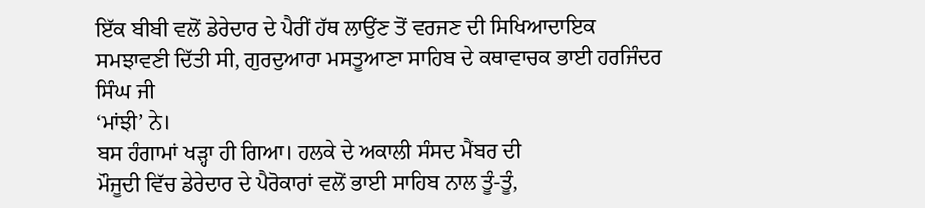ਇੱਕ ਬੀਬੀ ਵਲੋਂ ਡੇਰੇਦਾਰ ਦੇ ਪੈਰੀਂ ਹੱਥ ਲਾਉਂਣ ਤੋਂ ਵਰਜਣ ਦੀ ਸਿਖਿਆਦਾਇਕ
ਸਮਝਾਵਣੀ ਦਿੱਤੀ ਸੀ, ਗੁਰਦੁਆਰਾ ਮਸਤੂਆਣਾ ਸਾਹਿਬ ਦੇ ਕਥਾਵਾਚਕ ਭਾਈ ਹਰਜਿੰਦਰ ਸਿੰਘ ਜੀ
‘ਮਾਂਝੀ’ ਨੇ।
ਬਸ ਹੰਗਾਮਾਂ ਖੜ੍ਹਾ ਹੀ ਗਿਆ। ਹਲਕੇ ਦੇ ਅਕਾਲੀ ਸੰਸਦ ਮੈਂਬਰ ਦੀ
ਮੌਜੂਦੀ ਵਿੱਚ ਡੇਰੇਦਾਰ ਦੇ ਪੈਰੋਕਾਰਾਂ ਵਲੋਂ ਭਾਈ ਸਾਹਿਬ ਨਾਲ ਤੂੰ-ਤੂੰ,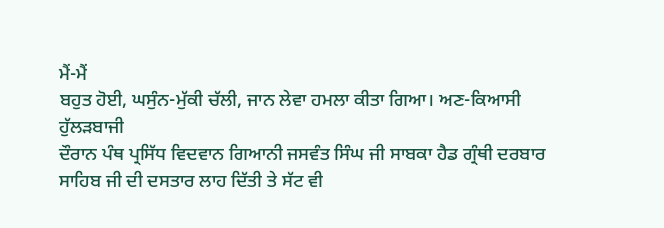ਮੈਂ-ਮੈਂ
ਬਹੁਤ ਹੋਈ, ਘਸੁੰਨ-ਮੁੱਕੀ ਚੱਲੀ, ਜਾਨ ਲੇਵਾ ਹਮਲਾ ਕੀਤਾ ਗਿਆ। ਅਣ-ਕਿਆਸੀ ਹੁੱਲੜਬਾਜੀ
ਦੌਰਾਨ ਪੰਥ ਪ੍ਰਸਿੱਧ ਵਿਦਵਾਨ ਗਿਆਨੀ ਜਸਵੰਤ ਸਿੰਘ ਜੀ ਸਾਬਕਾ ਹੈਡ ਗ੍ਰੰਥੀ ਦਰਬਾਰ
ਸਾਹਿਬ ਜੀ ਦੀ ਦਸਤਾਰ ਲਾਹ ਦਿੱਤੀ ਤੇ ਸੱਟ ਵੀ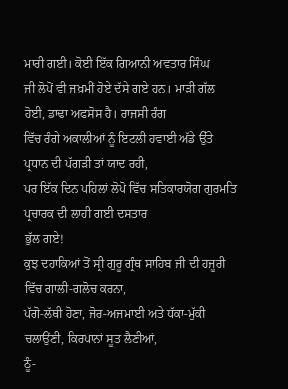ਮਾਰੀ ਗਈ। ਕੋਈ ਇੱਕ ਗਿਆਨੀ ਅਵਤਾਰ ਸਿੰਘ
ਜੀ ਲੋਪੋਂ ਵੀ ਜਖ਼ਮੀਂ ਹੋਏ ਦੱਸੇ ਗਏ ਹਨ। ਮਾੜੀ ਗੱਲ ਹੋਈ, ਡਾਢਾ ਅਫਸੋਸ ਹੈ। ਰਾਜਸੀ ਰੰਗ
ਵਿੱਚ ਰੰਗੇ ਅਕਾਲੀਆਂ ਨੂੰ ਇਟਲੀ ਹਵਾਈ ਅੱਡੇ ਉੱਤੇ ਪ੍ਰਧਾਨ ਦੀ ਪੱਗੜੀ ਤਾਂ ਯਾਦ ਰਹੀ,
ਪਰ ਇੱਕ ਦਿਨ ਪਹਿਲਾਂ ਲੋਪੋ ਵਿੱਚ ਸਤਿਕਾਰਯੋਗ ਗੁਰਮਤਿ ਪ੍ਰਚਾਰਕ ਦੀ ਲਾਹੀ ਗਈ ਦਸਤਾਰ
ਭੁੱਲ ਗਏ!
ਕੁਝ ਦਹਾਕਿਆਂ ਤੋਂ ਸ੍ਰੀ ਗੁਰੂ ਗ੍ਰੰਥ ਸਾਹਿਬ ਜੀ ਦੀ ਹਜੂਰੀ ਵਿੱਚ ਗਾਲੀ-ਗਲੋਚ ਕਰਨਾ,
ਪੱਗੋ-ਲੱਥੀ ਹੋਣਾ, ਜੋਰ-ਅਜਮਾਈ ਅਤੇ ਧੱਕਾ-ਮੁੱਕੀ ਚਲਾਉਂਣੀ, ਕਿਰਪਾਨਾਂ ਸੂਤ ਲੈਣੀਆਂ,
ਠੂੰ-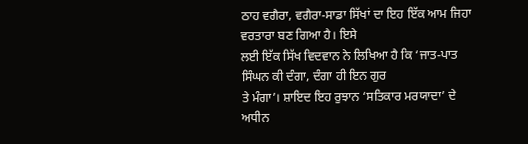ਠਾਹ ਵਗੈਰਾ, ਵਗੈਰਾ-ਸਾਡਾ ਸਿੱਖਾਂ ਦਾ ਇਹ ਇੱਕ ਆਮ ਜਿਹਾ ਵਰਤਾਰਾ ਬਣ ਗਿਆ ਹੈ। ਇਸੇ
ਲਈ ਇੱਕ ਸਿੱਖ ਵਿਦਵਾਨ ਨੇ ਲਿਖਿਆ ਹੈ ਕਿ ‘ਜਾਤ-ਪਾਤ ਸਿੰਘਨ ਕੀ ਦੰਗਾ, ਦੰਗਾ ਹੀ ਇਨ ਗੁਰ
ਤੇ ਮੰਗਾ’। ਸ਼ਾਇਦ ਇਹ ਰੁਝਾਨ ‘ਸਤਿਕਾਰ ਮਰਯਾਦਾ’ ਦੇ ਅਧੀਨ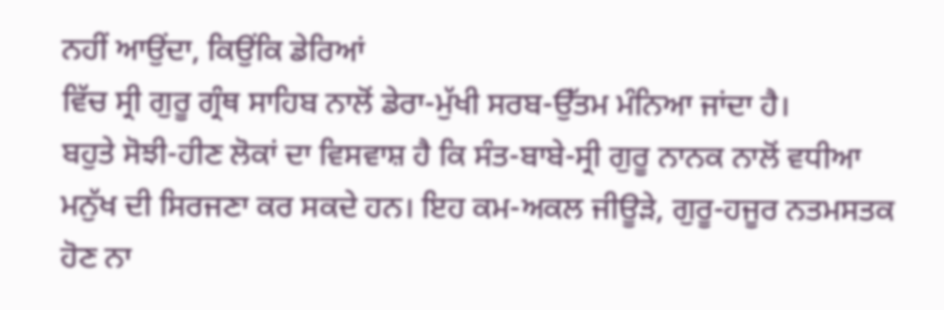ਨਹੀਂ ਆਉਂਦਾ, ਕਿਉਂਕਿ ਡੇਰਿਆਂ
ਵਿੱਚ ਸ੍ਰੀ ਗੁਰੂ ਗ੍ਰੰਥ ਸਾਹਿਬ ਨਾਲੋਂ ਡੇਰਾ-ਮੁੱਖੀ ਸਰਬ-ਉੱਤਮ ਮੰਨਿਆ ਜਾਂਦਾ ਹੈ।
ਬਹੁਤੇ ਸੋਝੀ-ਹੀਣ ਲੋਕਾਂ ਦਾ ਵਿਸਵਾਸ਼ ਹੈ ਕਿ ਸੰਤ-ਬਾਬੇ-ਸ੍ਰੀ ਗੁਰੂ ਨਾਨਕ ਨਾਲੋਂ ਵਧੀਆ
ਮਨੁੱਖ ਦੀ ਸਿਰਜਣਾ ਕਰ ਸਕਦੇ ਹਨ। ਇਹ ਕਮ-ਅਕਲ ਜੀਊੜੇ, ਗੁਰੂ-ਹਜੂਰ ਨਤਮਸਤਕ ਹੋਣ ਨਾ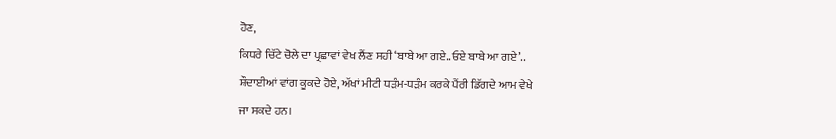ਹੋਣ,
ਕਿਧਰੇ ਚਿੱਟੇ ਚੋਲੇ ਦਾ ਪ੍ਰਛਾਵਾਂ ਵੇਖ ਲੈਂਣ ਸਹੀ ‘ਬਾਬੇ ਆ ਗਏ..ਓਏ ਬਾਬੇ ਆ ਗਏ’..
ਸ਼ੌਦਾਈਆਂ ਵਾਂਗ ਕੂਕਦੇ ਹੋਏ, ਅੱਖਾਂ ਮੀਟੀ ਧੜੰਮ-ਧੜੰਮ ਕਰਕੇ ਪੈਂਰੀ ਡਿੱਗਦੇ ਆਮ ਵੇਖੇ
ਜਾ ਸਕਦੇ ਹਨ।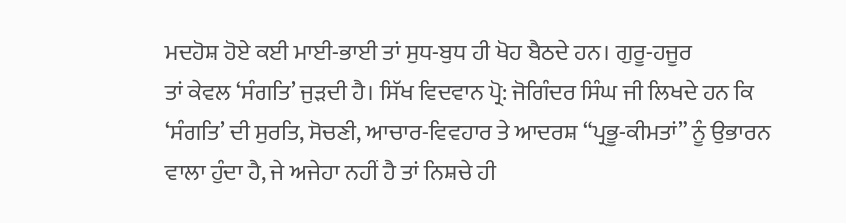ਮਦਹੋਸ਼ ਹੋਏ ਕਈ ਮਾਈ-ਭਾਈ ਤਾਂ ਸੁਧ-ਬੁਧ ਹੀ ਖੋਹ ਬੈਠਦੇ ਹਨ। ਗੁਰੂ-ਹਜੂਰ
ਤਾਂ ਕੇਵਲ ‘ਸੰਗਤਿ’ ਜੁੜਦੀ ਹੈ। ਸਿੱਖ ਵਿਦਵਾਨ ਪ੍ਰੋ: ਜੋਗਿੰਦਰ ਸਿੰਘ ਜੀ ਲਿਖਦੇ ਹਨ ਕਿ
‘ਸੰਗਤਿ’ ਦੀ ਸੁਰਤਿ, ਸੋਚਣੀ, ਆਚਾਰ-ਵਿਵਹਾਰ ਤੇ ਆਦਰਸ਼ “ਪ੍ਰਭੂ-ਕੀਮਤਾਂ” ਨੂੰ ਉਭਾਰਨ
ਵਾਲਾ ਹੁੰਦਾ ਹੈ, ਜੇ ਅਜੇਹਾ ਨਹੀਂ ਹੈ ਤਾਂ ਨਿਸ਼ਚੇ ਹੀ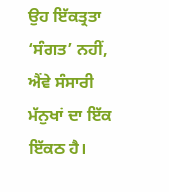ਉਹ ਇੱਕਤ੍ਰਤਾ ‘ਸੰਗਤ’ ਨਹੀਂ,
ਐਂਵੇ ਸੰਸਾਰੀ ਮੱਨੁਖਾਂ ਦਾ ਇੱਕ ਇੱਕਠ ਹੈ।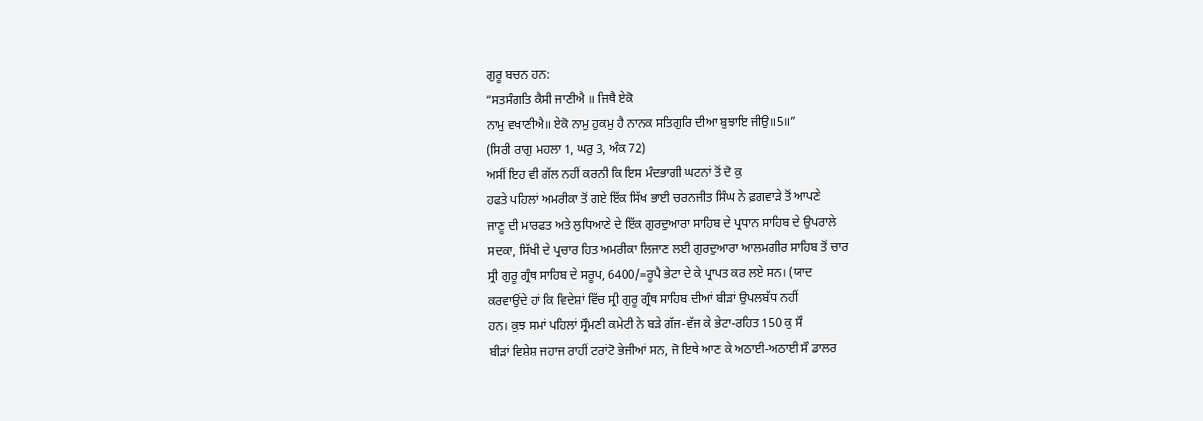ਗੁਰੂ ਬਚਨ ਹਨ:
“ਸਤਸੰਗਤਿ ਕੈਸੀ ਜਾਣੀਐ ॥ ਜਿਥੈ ਏਕੋ
ਨਾਮੁ ਵਖਾਣੀਐ॥ ਏਕੋ ਨਾਮੁ ਹੁਕਮੁ ਹੈ ਨਾਨਕ ਸਤਿਗੁਰਿ ਦੀਆ ਬੁਝਾਇ ਜੀਉ॥5॥”
(ਸਿਰੀ ਰਾਗੁ ਮਹਲਾ 1, ਘਰੁ 3, ਅੰਕ 72)
ਅਸੀਂ ਇਹ ਵੀ ਗੱਲ ਨਹੀਂ ਕਰਨੀ ਕਿ ਇਸ ਮੰਦਭਾਗੀ ਘਟਨਾਂ ਤੋਂ ਦੋ ਕੁ
ਹਫਤੇ ਪਹਿਲਾਂ ਅਮਰੀਕਾ ਤੋਂ ਗਏ ਇੱਕ ਸਿੱਖ ਭਾਈ ਚਰਨਜੀਤ ਸਿੰਘ ਨੇ ਫ਼ਗਵਾੜੇ ਤੋਂ ਆਪਣੇ
ਜਾਣੂ ਦੀ ਮਾਰਫਤ ਅਤੇ ਲੁਧਿਆਣੇ ਦੇ ਇੱਕ ਗੁਰਦੁਆਰਾ ਸਾਹਿਬ ਦੇ ਪ੍ਰਧਾਨ ਸਾਹਿਬ ਦੇ ਉਪਰਾਲੇ
ਸਦਕਾ, ਸਿੱਖੀ ਦੇ ਪ੍ਰਚਾਰ ਹਿਤ ਅਮਰੀਕਾ ਲਿਜਾਣ ਲਈ ਗੁਰਦੁਆਰਾ ਆਲਮਗੀਰ ਸਾਹਿਬ ਤੋਂ ਚਾਰ
ਸ੍ਰੀ ਗੁਰੂ ਗ੍ਰੰਥ ਸਾਹਿਬ ਦੇ ਸਰੂਪ, 6400/=ਰੂਪੈ ਭੇਟਾ ਦੇ ਕੇ ਪ੍ਰਾਪਤ ਕਰ ਲਏ ਸਨ। (ਯਾਦ
ਕਰਵਾਉਂਦੇ ਹਾਂ ਕਿ ਵਿਦੇਸ਼ਾਂ ਵਿੱਚ ਸ੍ਰੀ ਗੁਰੂ ਗ੍ਰੰਥ ਸਾਹਿਬ ਦੀਆਂ ਬੀੜਾਂ ਉਪਲਬੱਧ ਨਹੀਂ
ਹਨ। ਕੁਝ ਸਮਾਂ ਪਹਿਲਾਂ ਸ੍ਰੌਮਣੀ ਕਮੇਟੀ ਨੇ ਬੜੇ ਗੱਜ-ਵੱਜ ਕੇ ਭੇਟਾ-ਰਹਿਤ 150 ਕੁ ਸੌ
ਬੀੜਾਂ ਵਿਸ਼ੇਸ਼ ਜਹਾਜ ਰਾਹੀਂ ਟਰਾਂਟੋ ਭੇਜੀਆਂ ਸਨ, ਜੋ ਇਥੇ ਆਣ ਕੇ ਅਠਾਈ-ਅਠਾਈ ਸੌ ਡਾਲਰ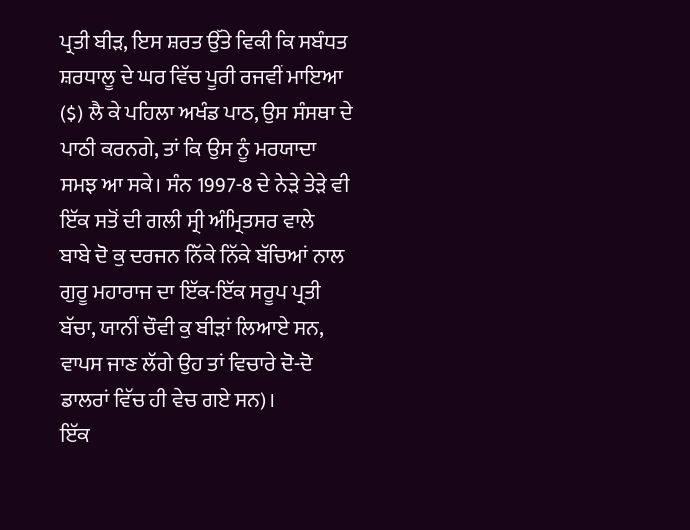ਪ੍ਰਤੀ ਬੀੜ, ਇਸ ਸ਼ਰਤ ਉੱਤੇ ਵਿਕੀ ਕਿ ਸਬੰਧਤ ਸ਼ਰਧਾਲੂ ਦੇ ਘਰ ਵਿੱਚ ਪੂਰੀ ਰਜਵੀਂ ਮਾਇਆ
($) ਲੈ ਕੇ ਪਹਿਲਾ ਅਖੰਡ ਪਾਠ, ਉਸ ਸੰਸਥਾ ਦੇ ਪਾਠੀ ਕਰਨਗੇ, ਤਾਂ ਕਿ ਉਸ ਨੂੰ ਮਰਯਾਦਾ
ਸਮਝ ਆ ਸਕੇ। ਸੰਨ 1997-8 ਦੇ ਨੇੜੇ ਤੇੜੇ ਵੀ ਇੱਕ ਸਤੋਂ ਦੀ ਗਲੀ ਸ੍ਰੀ ਅੰਮ੍ਰਿਤਸਰ ਵਾਲੇ
ਬਾਬੇ ਦੋ ਕੁ ਦਰਜਨ ਨਿੱਕੇ ਨਿੱਕੇ ਬੱਚਿਆਂ ਨਾਲ ਗੁਰੂ ਮਹਾਰਾਜ ਦਾ ਇੱਕ-ਇੱਕ ਸਰੂਪ ਪ੍ਰਤੀ
ਬੱਚਾ, ਯਾਨੀਂ ਚੌਵੀ ਕੁ ਬੀੜਾਂ ਲਿਆਏ ਸਨ, ਵਾਪਸ ਜਾਣ ਲੱਗੇ ਉਹ ਤਾਂ ਵਿਚਾਰੇ ਦੋ-ਦੋ
ਡਾਲਰਾਂ ਵਿੱਚ ਹੀ ਵੇਚ ਗਏ ਸਨ)।
ਇੱਕ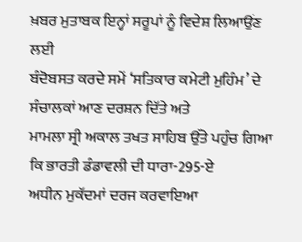ਖ਼ਬਰ ਮੁਤਾਬਕ ਇਨ੍ਹਾਂ ਸਰੂਪਾਂ ਨੂੰ ਵਿਦੇਸ਼ ਲਿਆਉਂਣ ਲਈ
ਬੰਦੋਬਸਤ ਕਰਦੇ ਸਮੇਂ ‘ਸਤਿਕਾਰ ਕਮੇਟੀ ਮੁਹਿੰਮ’ ਦੇ ਸੰਚਾਲਕਾਂ ਆਣ ਦਰਸ਼ਨ ਦਿੱਤੇ ਅਤੇ
ਮਾਮਲਾ ਸ੍ਰੀ ਅਕਾਲ ਤਖਤ ਸਾਹਿਬ ਉੱਤੇ ਪਹੁੰਚ ਗਿਆ ਕਿ ਭਾਰਤੀ ਡੰਡਾਵਲੀ ਦੀ ਧਾਰਾ-295-ਏ
ਅਧੀਨ ਮੁਕੱਦਮਾਂ ਦਰਜ ਕਰਵਾਇਆ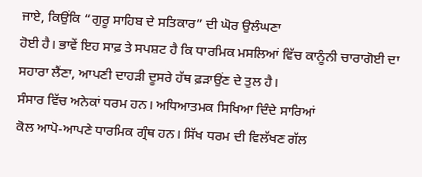ਜਾਏ, ਕਿਉਂਕਿ “ਗੁਰੂ ਸਾਹਿਬ ਦੇ ਸਤਿਕਾਰ” ਦੀ ਘੋਰ ਉਲੰਘਣਾ
ਹੋਈ ਹੈ। ਭਾਵੇਂ ਇਹ ਸਾਫ਼ ਤੇ ਸਪਸ਼ਟ ਹੈ ਕਿ ਧਾਰਮਿਕ ਮਸਲਿਆਂ ਵਿੱਚ ਕਾਨੂੰਨੀ ਚਾਰਾਗੋਈ ਦਾ
ਸਹਾਰਾ ਲੈਂਣਾ, ਆਪਣੀ ਦਾਹੜੀ ਦੂਸਰੇ ਹੱਥ ਫ਼ੜਾਉਂਣ ਦੇ ਤੁਲ ਹੈ।
ਸੰਸਾਰ ਵਿੱਚ ਅਨੇਕਾਂ ਧਰਮ ਹਨ। ਅਧਿਆਤਮਕ ਸਿਖਿਆ ਦਿੰਦੇ ਸਾਰਿਆਂ
ਕੋਲ ਆਪੋ-ਆਪਣੇ ਧਾਰਮਿਕ ਗ੍ਰੰਥ ਹਨ। ਸਿੱਖ ਧਰਮ ਦੀ ਵਿਲੱਖਣ ਗੱਲ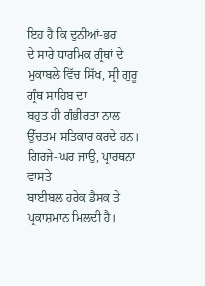ਇਹ ਹੈ ਕਿ ਦੁਨੀਆਂ-ਭਰ
ਦੇ ਸਾਰੇ ਧਾਰਮਿਕ ਗ੍ਰੰਥਾਂ ਦੇ ਮੁਕਾਬਲੇ ਵਿੱਚ ਸਿੱਖ, ਸ੍ਰੀ ਗੁਰੂ ਗ੍ਰੰਥ ਸਾਹਿਬ ਦਾ
ਬਹੁਤ ਹੀ ਗੰਭੀਰਤਾ ਨਾਲ ਉੱਚਤਮ ਸਤਿਕਾਰ ਕਰਦੇ ਹਨ। ਗਿਰਜੇ-ਘਰ ਜਾਉ, ਪ੍ਰਾਰਥਨਾ ਵਾਸਤੇ
ਬਾਈਬਲ ਹਰੇਕ ਡੈਸਕ ਤੇ ਪ੍ਰਕਾਸ਼ਮਾਨ ਮਿਲਦੀ ਹੈ।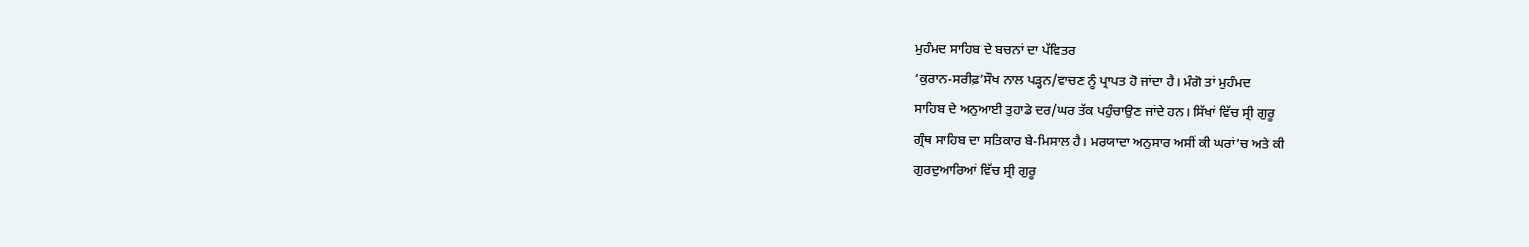ਮੁਹੰਮਦ ਸਾਹਿਬ ਦੇ ਬਚਨਾਂ ਦਾ ਪੱਵਿਤਰ
‘ਕੁਰਾਨ-ਸਰੀਫ਼’ਸੌਖ ਨਾਲ ਪੜ੍ਹਨ/ਵਾਚਣ ਨੂੰ ਪ੍ਰਾਪਤ ਹੋ ਜਾਂਦਾ ਹੈ। ਮੰਗੋ ਤਾਂ ਮੁਹੰਮਦ
ਸਾਹਿਬ ਦੇ ਅਨੁਆਈ ਤੁਹਾਡੇ ਦਰ/ਘਰ ਤੱਕ ਪਹੁੰਚਾਉਣ ਜਾਂਦੇ ਹਨ। ਸਿੱਖਾਂ ਵਿੱਚ ਸ੍ਰੀ ਗੁਰੂ
ਗ੍ਰੰਥ ਸਾਹਿਬ ਦਾ ਸਤਿਕਾਰ ਬੇ-ਮਿਸਾਲ ਹੈ। ਮਰਯਾਦਾ ਅਨੁਸਾਰ ਅਸੀਂ ਕੀ ਘਰਾਂ’ਚ ਅਤੇ ਕੀ
ਗੁਰਦੁਆਰਿਆਂ ਵਿੱਚ ਸ੍ਰੀ ਗੁਰੂ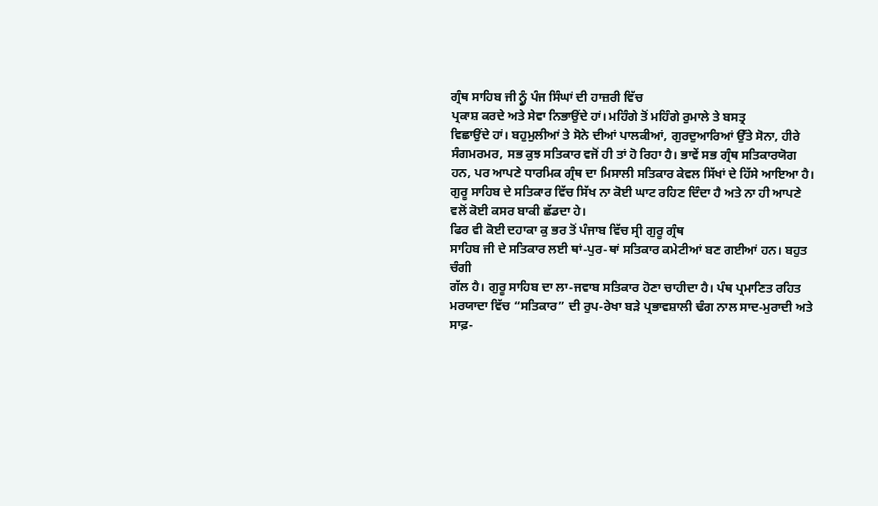ਗ੍ਰੰਥ ਸਾਹਿਬ ਜੀ ਨ੍ਹੂੰ ਪੰਜ ਸਿੰਘਾਂ ਦੀ ਹਾਜ਼ਰੀ ਵਿੱਚ
ਪ੍ਰਕਾਸ਼ ਕਰਦੇ ਅਤੇ ਸੇਵਾ ਨਿਭਾਉਂਦੇ ਹਾਂ। ਮਹਿੰਗੇ ਤੋਂ ਮਹਿੰਗੇ ਰੁਮਾਲੇ ਤੇ ਬਸਤ੍ਰ
ਵਿਛਾਉਂਦੇ ਹਾਂ। ਬਹੁਮੁਲੀਆਂ ਤੇ ਸੋਨੇ ਦੀਆਂ ਪਾਲਕੀਆਂ, ਗੁਰਦੁਆਰਿਆਂ ਉੱਤੇ ਸੋਨਾ, ਹੀਰੇ
ਸੰਗਮਰਮਰ, ਸਭ ਕੁਝ ਸਤਿਕਾਰ ਵਜੋਂ ਹੀ ਤਾਂ ਹੋ ਰਿਹਾ ਹੈ। ਭਾਵੇਂ ਸਭ ਗ੍ਰੰਥ ਸਤਿਕਾਰਯੋਗ
ਹਨ, ਪਰ ਆਪਣੇ ਧਾਰਮਿਕ ਗ੍ਰੰਥ ਦਾ ਮਿਸਾਲੀ ਸਤਿਕਾਰ ਕੇਵਲ ਸਿੱਖਾਂ ਦੇ ਹਿੱਸੇ ਆਇਆ ਹੈ।
ਗੁਰੂ ਸਾਹਿਬ ਦੇ ਸਤਿਕਾਰ ਵਿੱਚ ਸਿੱਖ ਨਾ ਕੋਈ ਘਾਟ ਰਹਿਣ ਦਿੰਦਾ ਹੈ ਅਤੇ ਨਾ ਹੀ ਆਪਣੇ
ਵਲੋਂ ਕੋਈ ਕਸਰ ਬਾਕੀ ਛੱਡਦਾ ਹੇ।
ਫਿਰ ਵੀ ਕੋਈ ਦਹਾਕਾ ਕੁ ਭਰ ਤੋਂ ਪੰਜਾਬ ਵਿੱਚ ਸ੍ਰੀ ਗੁਰੂ ਗ੍ਰੰਥ
ਸਾਹਿਬ ਜੀ ਦੇ ਸਤਿਕਾਰ ਲਈ ਥਾਂ-ਪੁਰ-ਥਾਂ ਸਤਿਕਾਰ ਕਮੇਟੀਆਂ ਬਣ ਗਈਆਂ ਹਨ। ਬਹੁਤ ਚੰਗੀ
ਗੱਲ ਹੈ। ਗੁਰੂ ਸਾਹਿਬ ਦਾ ਲਾ-ਜਵਾਬ ਸਤਿਕਾਰ ਹੋਣਾ ਚਾਹੀਦਾ ਹੈ। ਪੰਥ ਪ੍ਰਮਾਣਿਤ ਰਹਿਤ
ਮਰਯਾਦਾ ਵਿੱਚ “ਸਤਿਕਾਰ” ਦੀ ਰੁਪ-ਰੇਖਾ ਬੜੇ ਪ੍ਰਭਾਵਸ਼ਾਲੀ ਢੰਗ ਨਾਲ ਸਾਦ-ਮੁਰਾਦੀ ਅਤੇ
ਸਾਫ਼-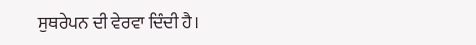ਸੁਥਰੇਪਨ ਦੀ ਵੇਰਵਾ ਦਿੰਦੀ ਹੈ।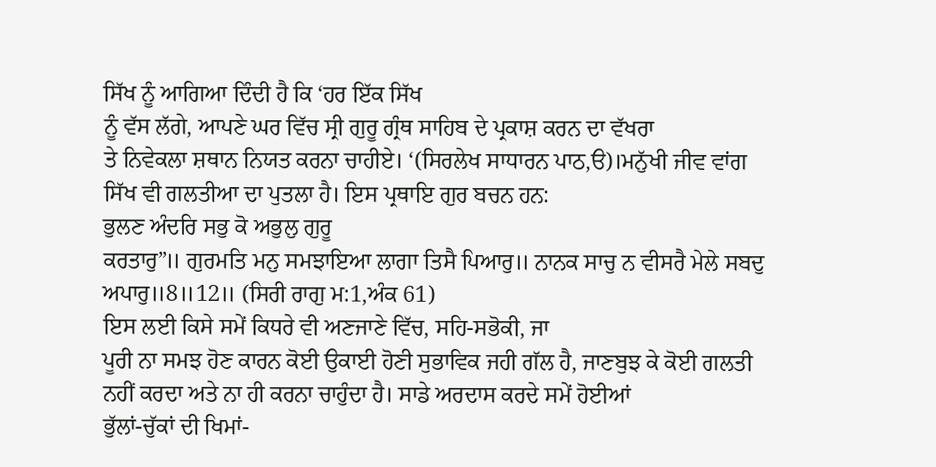ਸਿੱਖ ਨੂੰ ਆਗਿਆ ਦਿੰਦੀ ਹੈ ਕਿ ‘ਹਰ ਇੱਕ ਸਿੱਖ
ਨੂੰ ਵੱਸ ਲੱਗੇ, ਆਪਣੇ ਘਰ ਵਿੱਚ ਸ੍ਰੀ ਗੁਰੂ ਗ੍ਰੰਥ ਸਾਹਿਬ ਦੇ ਪ੍ਰਕਾਸ਼ ਕਰਨ ਦਾ ਵੱਖਰਾ
ਤੇ ਨਿਵੇਕਲਾ ਸ਼ਥਾਨ ਨਿਯਤ ਕਰਨਾ ਚਾਹੀਏ। ‘(ਸਿਰਲੇਖ ਸਾਧਾਰਨ ਪਾਠ,ੳ)।ਮਨੁੱਖੀ ਜੀਵ ਵਾਂਗ
ਸਿੱਖ ਵੀ ਗਲਤੀਆ ਦਾ ਪੁਤਲਾ ਹੈ। ਇਸ ਪ੍ਰਥਾਇ ਗੁਰ ਬਚਨ ਹਨ:
ਭੁਲਣ ਅੰਦਰਿ ਸਭੁ ਕੋ ਅਭੁਲੁ ਗੁਰੂ
ਕਰਤਾਰੁ”॥ ਗੁਰਮਤਿ ਮਨੁ ਸਮਝਾਇਆ ਲਾਗਾ ਤਿਸੈ ਪਿਆਰੁ॥ ਨਾਨਕ ਸਾਚੁ ਨ ਵੀਸਰੈ ਮੇਲੇ ਸਬਦੁ
ਅਪਾਰੁ॥8॥12॥ (ਸਿਰੀ ਰਾਗੁ ਮ:1,ਅੰਕ 61)
ਇਸ ਲਈ ਕਿਸੇ ਸਮੇਂ ਕਿਧਰੇ ਵੀ ਅਣਜਾਣੇ ਵਿੱਚ, ਸਹਿ-ਸਭੋਕੀ, ਜਾ
ਪੂਰੀ ਨਾ ਸਮਝ ਹੋਣ ਕਾਰਨ ਕੋਈ ਉਕਾਈ ਹੋਣੀ ਸੁਭਾਵਿਕ ਜਹੀ ਗੱਲ ਹੈ, ਜਾਣਬੁਝ ਕੇ ਕੋਈ ਗਲਤੀ
ਨਹੀਂ ਕਰਦਾ ਅਤੇ ਨਾ ਹੀ ਕਰਨਾ ਚਾਹੁੰਦਾ ਹੈ। ਸਾਡੇ ਅਰਦਾਸ ਕਰਦੇ ਸਮੇਂ ਹੋਈਆਂ
ਭੁੱਲਾਂ-ਚੁੱਕਾਂ ਦੀ ਖਿਮਾਂ-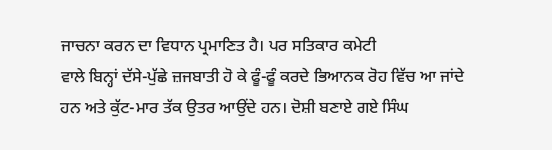ਜਾਚਨਾ ਕਰਨ ਦਾ ਵਿਧਾਨ ਪ੍ਰਮਾਣਿਤ ਹੈ। ਪਰ ਸਤਿਕਾਰ ਕਮੇਟੀ
ਵਾਲੇ ਬਿਨ੍ਹਾਂ ਦੱਸੇ-ਪੁੱਛੇ ਜ਼ਜਬਾਤੀ ਹੋ ਕੇ ਫੂੰ-ਫੂੰ ਕਰਦੇ ਭਿਆਨਕ ਰੋਹ ਵਿੱਚ ਆ ਜਾਂਦੇ
ਹਨ ਅਤੇ ਕੁੱਟ-ਮਾਰ ਤੱਕ ਉਤਰ ਆਉਂਦੇ ਹਨ। ਦੋਸ਼ੀ ਬਣਾਏ ਗਏ ਸਿੰਘ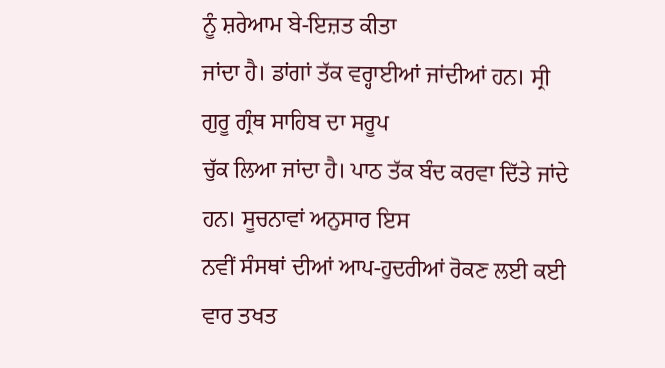ਨੂੰ ਸ਼ਰੇਆਮ ਬੇ-ਇਜ਼ਤ ਕੀਤਾ
ਜਾਂਦਾ ਹੈ। ਡਾਂਗਾਂ ਤੱਕ ਵਰ੍ਹਾਈਆਂ ਜਾਂਦੀਆਂ ਹਨ। ਸ੍ਰੀ ਗੁਰੂ ਗ੍ਰੰਥ ਸਾਹਿਬ ਦਾ ਸਰੂਪ
ਚੁੱਕ ਲਿਆ ਜਾਂਦਾ ਹੈ। ਪਾਠ ਤੱਕ ਬੰਦ ਕਰਵਾ ਦਿੱਤੇ ਜਾਂਦੇ ਹਨ। ਸੂਚਨਾਵਾਂ ਅਨੁਸਾਰ ਇਸ
ਨਵੀਂ ਸੰਸਥਾਂ ਦੀਆਂ ਆਪ-ਹੁਦਰੀਆਂ ਰੋਕਣ ਲਈ ਕਈ ਵਾਰ ਤਖਤ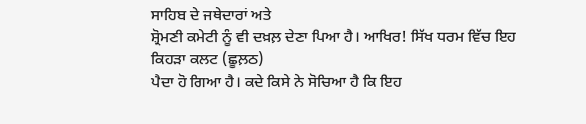ਸਾਹਿਬ ਦੇ ਜਥੇਦਾਰਾਂ ਅਤੇ
ਸ਼੍ਰੋਮਣੀ ਕਮੇਟੀ ਨੂੰ ਵੀ ਦਖ਼ਲ਼ ਦੇਣਾ ਪਿਆ ਹੈ। ਆਖਿਰ! ਸਿੱਖ ਧਰਮ ਵਿੱਚ ਇਹ ਕਿਹੜਾ ਕਲਟ (ਛੂਲ਼ਠ)
ਪੈਦਾ ਹੋ ਗਿਆ ਹੈ। ਕਦੇ ਕਿਸੇ ਨੇ ਸੋਚਿਆ ਹੈ ਕਿ ਇਹ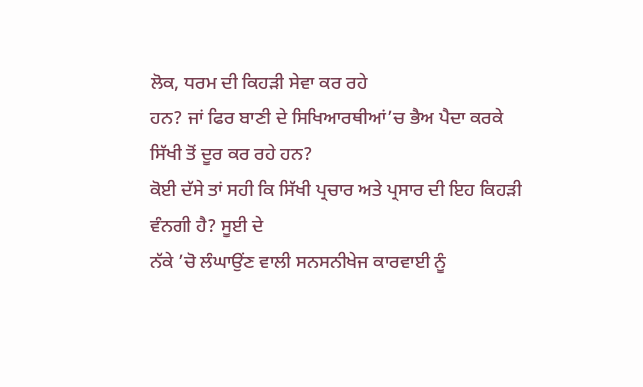ਲੋਕ, ਧਰਮ ਦੀ ਕਿਹੜੀ ਸੇਵਾ ਕਰ ਰਹੇ
ਹਨ? ਜਾਂ ਫਿਰ ਬਾਣੀ ਦੇ ਸਿਖਿਆਰਥੀਆਂ’ਚ ਭੈਅ ਪੈਦਾ ਕਰਕੇ ਸਿੱਖੀ ਤੋਂ ਦੂਰ ਕਰ ਰਹੇ ਹਨ?
ਕੋਈ ਦੱਸੇ ਤਾਂ ਸਹੀ ਕਿ ਸਿੱਖੀ ਪ੍ਰਚਾਰ ਅਤੇ ਪ੍ਰਸਾਰ ਦੀ ਇਹ ਕਿਹੜੀ ਵੰਨਗੀ ਹੈ? ਸੂਈ ਦੇ
ਨੱਕੇ ’ਚੋ ਲੰਘਾਉਂਣ ਵਾਲੀ ਸਨਸਨੀਖੇਜ ਕਾਰਵਾਈ ਨੂੰ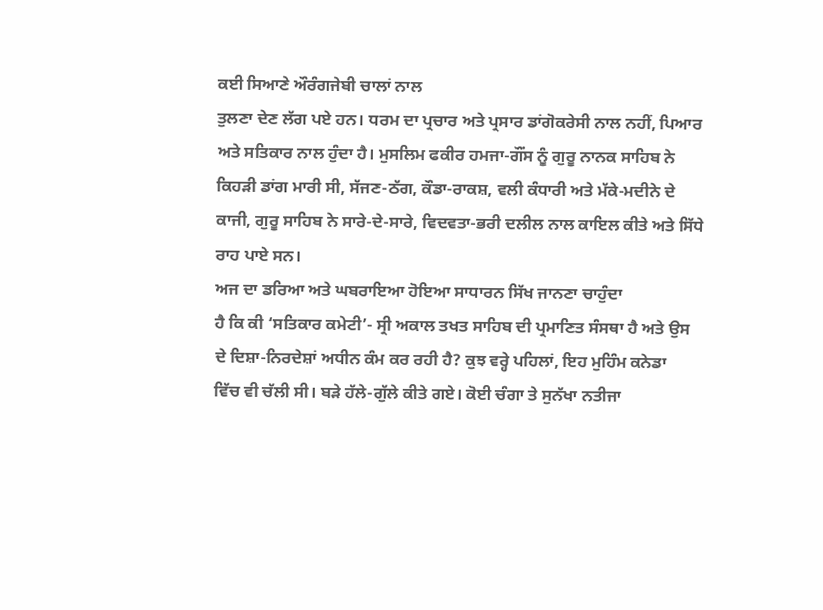ਕਈ ਸਿਆਣੇ ਔਰੰਗਜੇਬੀ ਚਾਲਾਂ ਨਾਲ
ਤੁਲਣਾ ਦੇਣ ਲੱਗ ਪਏ ਹਨ। ਧਰਮ ਦਾ ਪ੍ਰਚਾਰ ਅਤੇ ਪ੍ਰਸਾਰ ਡਾਂਗੋਕਰੇਸੀ ਨਾਲ ਨਹੀਂ, ਪਿਆਰ
ਅਤੇ ਸਤਿਕਾਰ ਨਾਲ ਹੁੰਦਾ ਹੈ। ਮੁਸਲਿਮ ਫਕੀਰ ਹਮਜਾ-ਗੌਂਸ ਨੂੰ ਗੁਰੂ ਨਾਨਕ ਸਾਹਿਬ ਨੇ
ਕਿਹੜੀ ਡਾਂਗ ਮਾਰੀ ਸੀ, ਸੱਜਣ-ਠੱਗ, ਕੌਡਾ-ਰਾਕਸ਼, ਵਲੀ ਕੰਧਾਰੀ ਅਤੇ ਮੱਕੇ-ਮਦੀਨੇ ਦੇ
ਕਾਜੀ, ਗੁਰੂ ਸਾਹਿਬ ਨੇ ਸਾਰੇ-ਦੇ-ਸਾਰੇ, ਵਿਦਵਤਾ-ਭਰੀ ਦਲੀਲ ਨਾਲ ਕਾਇਲ ਕੀਤੇ ਅਤੇ ਸਿੱਧੇ
ਰਾਹ ਪਾਏ ਸਨ।
ਅਜ ਦਾ ਡਰਿਆ ਅਤੇ ਘਬਰਾਇਆ ਹੋਇਆ ਸਾਧਾਰਨ ਸਿੱਖ ਜਾਨਣਾ ਚਾਹੁੰਦਾ
ਹੈ ਕਿ ਕੀ ‘ਸਤਿਕਾਰ ਕਮੇਟੀ’- ਸ੍ਰੀ ਅਕਾਲ ਤਖਤ ਸਾਹਿਬ ਦੀ ਪ੍ਰਮਾਣਿਤ ਸੰਸਥਾ ਹੈ ਅਤੇ ਉਸ
ਦੇ ਦਿਸ਼ਾ-ਨਿਰਦੇਸ਼ਾਂ ਅਧੀਨ ਕੰਮ ਕਰ ਰਹੀ ਹੈ? ਕੁਝ ਵਰ੍ਹੇ ਪਹਿਲਾਂ, ਇਹ ਮੁਹਿੰਮ ਕਨੇਡਾ
ਵਿੱਚ ਵੀ ਚੱਲੀ ਸੀ। ਬੜੇ ਹੱਲੇ-ਗੁੱਲੇ ਕੀਤੇ ਗਏ। ਕੋਈ ਚੰਗਾ ਤੇ ਸੁਨੱਖਾ ਨਤੀਜਾ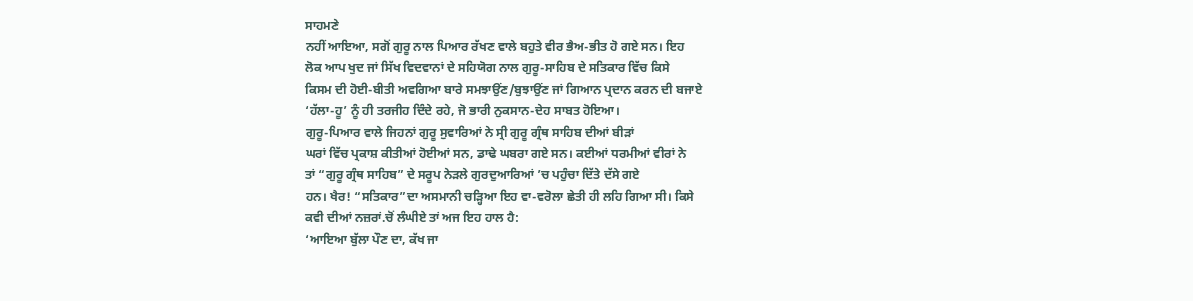ਸਾਹਮਣੇ
ਨਹੀਂ ਆਇਆ, ਸਗੋਂ ਗੁਰੂ ਨਾਲ ਪਿਆਰ ਰੱਖਣ ਵਾਲੇ ਬਹੁਤੇ ਵੀਰ ਭੈਅ-ਭੀਤ ਹੋ ਗਏ ਸਨ। ਇਹ
ਲੋਕ ਆਪ ਖੁਦ ਜਾਂ ਸਿੱਖ ਵਿਦਵਾਨਾਂ ਦੇ ਸਹਿਯੋਗ ਨਾਲ ਗੁਰੂ-ਸਾਹਿਬ ਦੇ ਸਤਿਕਾਰ ਵਿੱਚ ਕਿਸੇ
ਕਿਸਮ ਦੀ ਹੋਈ-ਬੀਤੀ ਅਵਗਿਆ ਬਾਰੇ ਸਮਝਾਉਂਣ/ਬੁਝਾਉਂਣ ਜਾਂ ਗਿਆਨ ਪ੍ਰਦਾਨ ਕਰਨ ਦੀ ਬਜਾਏ
‘ਹੱਲਾ-ਹੂ’ ਨੂੰ ਹੀ ਤਰਜੀਹ ਦਿੰਦੇ ਰਹੇ, ਜੋ ਭਾਰੀ ਨੁਕਸਾਨ-ਦੇਹ ਸਾਬਤ ਹੋਇਆ।
ਗੁਰੂ-ਪਿਆਰ ਵਾਲੇ ਜਿਹਨਾਂ ਗੁਰੂ ਸੁਵਾਰਿਆਂ ਨੇ ਸ੍ਰੀ ਗੁਰੂ ਗ੍ਰੰਥ ਸਾਹਿਬ ਦੀਆਂ ਬੀੜਾਂ
ਘਰਾਂ ਵਿੱਚ ਪ੍ਰਕਾਸ਼ ਕੀਤੀਆਂ ਹੋਈਆਂ ਸਨ, ਡਾਢੇ ਘਬਰਾ ਗਏ ਸਨ। ਕਈਆਂ ਧਰਮੀਆਂ ਵੀਰਾਂ ਨੇ
ਤਾਂ “ਗੁਰੂ ਗ੍ਰੰਥ ਸਾਹਿਬ” ਦੇ ਸਰੂਪ ਨੇੜਲੇ ਗੁਰਦੁਆਰਿਆਂ ’ਚ ਪਹੁੰਚਾ ਦਿੱਤੇ ਦੱਸੇ ਗਏ
ਹਨ। ਖੈਰ! “ਸਤਿਕਾਰ”ਦਾ ਅਸਮਾਨੀ ਚੜ੍ਹਿਆ ਇਹ ਵਾ-ਵਰੋਲਾ ਛੇਤੀ ਹੀ ਲਹਿ ਗਿਆ ਸੀ। ਕਿਸੇ
ਕਵੀ ਦੀਆਂ ਨਜ਼ਰਾਂ.ਚੋਂ ਲੰਘੀਏ ਤਾਂ ਅਜ ਇਹ ਹਾਲ ਹੈ:
‘ਆਇਆ ਬੁੱਲਾ ਪੌਣ ਦਾ, ਕੱਖ ਜਾ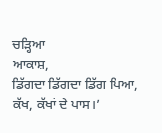ਚੜ੍ਹਿਆ
ਆਕਾਸ਼,
ਡਿੱਗਦਾ ਡਿੱਗਦਾ ਡਿੱਗ ਪਿਆ, ਕੱਖ, ਕੱਖਾਂ ਦੇ ਪਾਸ।’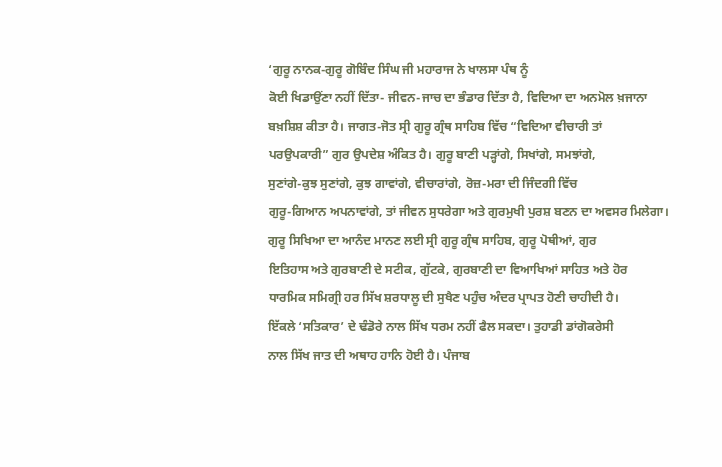‘ਗੁਰੂ ਨਾਨਕ-ਗੁਰੂ ਗੋਬਿੰਦ ਸਿੰਘ ਜੀ ਮਹਾਰਾਜ ਨੇ ਖਾਲਸਾ ਪੰਥ ਨੂੰ
ਕੋਈ ਖਿਡਾਉਂਣਾ ਨਹੀਂ ਦਿੱਤਾ- ਜੀਵਨ-ਜਾਚ ਦਾ ਭੰਡਾਰ ਦਿੱਤਾ ਹੈ, ਵਿਦਿਆ ਦਾ ਅਨਮੋਲ ਖ਼ਜਾਨਾ
ਬਖ਼ਸ਼ਿਸ਼ ਕੀਤਾ ਹੈ। ਜਾਗਤ-ਜੋਤ ਸ੍ਰੀ ਗੁਰੂ ਗ੍ਰੰਥ ਸਾਹਿਬ ਵਿੱਚ “ਵਿਦਿਆ ਵੀਚਾਰੀ ਤਾਂ
ਪਰਉਪਕਾਰੀ” ਗੁਰ ਉਪਦੇਸ਼ ਅੰਕਿਤ ਹੈ। ਗੁਰੂ ਬਾਣੀ ਪੜ੍ਹਾਂਗੇ, ਸਿਖਾਂਗੇ, ਸਮਝਾਂਗੇ,
ਸੁਣਾਂਗੇ-ਕੁਝ ਸੁਣਾਂਗੇ, ਕੁਝ ਗਾਵਾਂਗੇ, ਵੀਚਾਰਾਂਗੇ, ਰੋਜ਼-ਮਰਾ ਦੀ ਜਿੰਦਗੀ ਵਿੱਚ
ਗੁਰੂ-ਗਿਆਨ ਅਪਨਾਵਾਂਗੇ, ਤਾਂ ਜੀਵਨ ਸੁਧਰੇਗਾ ਅਤੇ ਗੁਰਮੁਖੀ ਪੁਰਸ਼ ਬਣਨ ਦਾ ਅਵਸਰ ਮਿਲੇਗਾ।
ਗੁਰੂ ਸਿਖਿਆ ਦਾ ਆਨੰਦ ਮਾਨਣ ਲਈ ਸ੍ਰੀ ਗੁਰੂ ਗ੍ਰੰਥ ਸਾਹਿਬ, ਗੁਰੂ ਪੋਥੀਆਂ, ਗੁਰ
ਇਤਿਹਾਸ ਅਤੇ ਗੁਰਬਾਣੀ ਦੇ ਸਟੀਕ, ਗੁੱਟਕੇ, ਗੁਰਬਾਣੀ ਦਾ ਵਿਆਖਿਆਂ ਸਾਹਿਤ ਅਤੇ ਹੋਰ
ਧਾਰਮਿਕ ਸਮਿਗ੍ਰੀ ਹਰ ਸਿੱਖ ਸ਼ਰਧਾਲੂ ਦੀ ਸੁਖੈਣ ਪਹੁੰਚ ਅੰਦਰ ਪ੍ਰਾਪਤ ਹੋਣੀ ਚਾਹੀਦੀ ਹੈ।
ਇੱਕਲੇ ‘ਸਤਿਕਾਰ’ ਦੇ ਢੰਡੋਰੇ ਨਾਲ ਸਿੱਖ ਧਰਮ ਨਹੀਂ ਫੈਲ ਸਕਦਾ। ਤੁਹਾਡੀ ਡਾਂਗੋਕਰੇਸੀ
ਨਾਲ ਸਿੱਖ ਜਾਤ ਦੀ ਅਥਾਹ ਹਾਨਿ ਹੋਈ ਹੈ। ਪੰਜਾਬ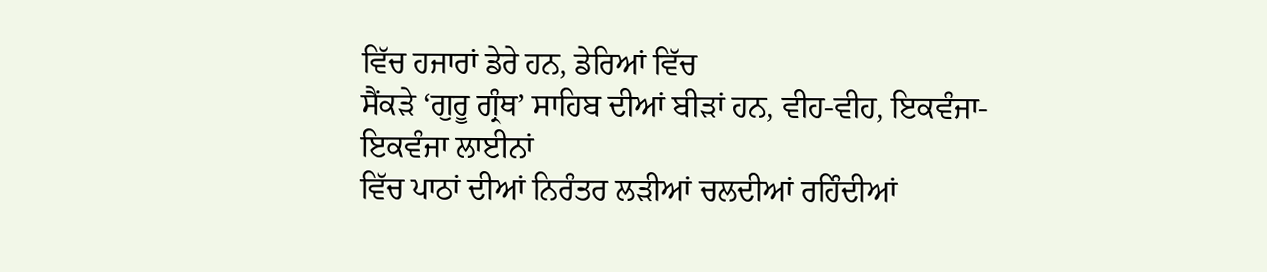ਵਿੱਚ ਹਜਾਰਾਂ ਡੇਰੇ ਹਨ, ਡੇਰਿਆਂ ਵਿੱਚ
ਸੈਂਕੜੇ ‘ਗੁਰੂ ਗ੍ਰੰਥ’ ਸਾਹਿਬ ਦੀਆਂ ਬੀੜਾਂ ਹਨ, ਵੀਹ-ਵੀਹ, ਇਕਵੰਜਾ-ਇਕਵੰਜਾ ਲਾਈਨਾਂ
ਵਿੱਚ ਪਾਠਾਂ ਦੀਆਂ ਨਿਰੰਤਰ ਲੜੀਆਂ ਚਲਦੀਆਂ ਰਹਿੰਦੀਆਂ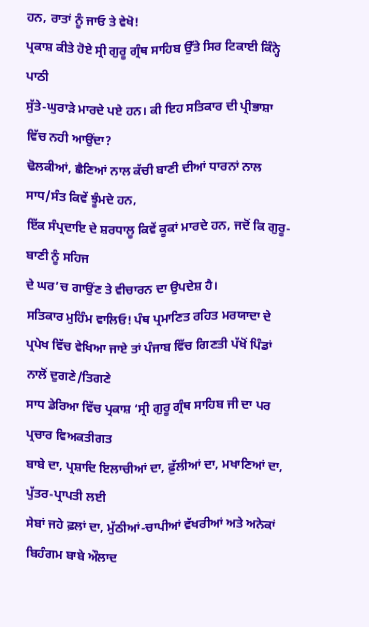ਹਨ, ਰਾਤਾਂ ਨੂੰ ਜਾਓ ਤੇ ਵੇਖੋ!
ਪ੍ਰਕਾਸ਼ ਕੀਤੇ ਹੋਏ ਸ੍ਰੀ ਗੁਰੂ ਗ੍ਰੰਥ ਸਾਹਿਬ ਉੱਤੇ ਸਿਰ ਟਿਕਾਈ ਕਿੰਨ੍ਹੇ ਪਾਠੀ
ਸੁੱਤੇ-ਘੁਰਾੜੇ ਮਾਰਦੇ ਪਏ ਹਨ। ਕੀ ਇਹ ਸਤਿਕਾਰ ਦੀ ਪ੍ਰੀਭਾਸ਼ਾ ਵਿੱਚ ਨਹੀ ਆਉਂਦਾ?
ਢੋਲਕੀਆਂ, ਛੈਣਿਆਂ ਨਾਲ ਕੱਚੀ ਬਾਣੀ ਦੀਆਂ ਧਾਰਨਾਂ ਨਾਲ ਸਾਧ/ਸੰਤ ਕਿਵੇਂ ਝੂੰਮਦੇ ਹਨ,
ਇੱਕ ਸੰਪ੍ਰਦਾਇ ਦੇ ਸ਼ਰਧਾਲੂ ਕਿਵੇਂ ਕੂਕਾਂ ਮਾਰਦੇ ਹਨ, ਜਦੋਂ ਕਿ ਗੁਰੂ-ਬਾਣੀ ਨੂੰ ਸਹਿਜ
ਦੇ ਘਰ’ਚ ਗਾਉਂਣ ਤੇ ਵੀਚਾਰਨ ਦਾ ਉਪਦੇਸ਼ ਹੈ।
ਸਤਿਕਾਰ ਮੁਹਿੰਮ ਵਾਲਿਓ! ਪੰਥ ਪ੍ਰਮਾਣਿਤ ਰਹਿਤ ਮਰਯਾਦਾ ਦੇ
ਪ੍ਰਪੇਖ ਵਿੱਚ ਵੇਖਿਆ ਜਾਏ ਤਾਂ ਪੰਜਾਬ ਵਿੱਚ ਗਿਣਤੀ ਪੱਖੋਂ ਪਿੰਡਾਂ ਨਾਲੋਂ ਦੁਗਣੇ/ਤਿਗਣੇ
ਸਾਧ ਡੇਰਿਆ ਵਿੱਚ ਪ੍ਰਕਾਸ਼ ‘ਸ੍ਰੀ ਗੁਰੂ ਗ੍ਰੰਥ ਸਾਹਿਬ ਜੀ ਦਾ ਪਰ ਪ੍ਰਚਾਰ ਵਿਅਕਤੀਗਤ
ਬਾਬੇ ਦਾ, ਪ੍ਰਸ਼ਾਦਿ ਇਲਾਚੀਆਂ ਦਾ, ਫ਼ੁੱਲੀਆਂ ਦਾ, ਮਖਾਣਿਆਂ ਦਾ, ਪੁੱਤਰ-ਪ੍ਰਾਪਤੀ ਲਈ
ਸੇਬਾਂ ਜਹੇ ਫ਼ਲਾਂ ਦਾ, ਮੁੱਠੀਆਂ-ਚਾਪੀਆਂ ਵੱਖਰੀਆਂ ਅਤੇ ਅਨੇਕਾਂ ਬਿਹੰਗਮ ਬਾਬੇ ਔਲਾਦ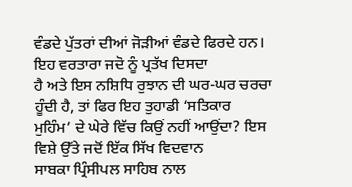ਵੰਡਦੇ ਪੁੱਤਰਾਂ ਦੀਆਂ ਜੋੜੀਆਂ ਵੰਡਦੇ ਫਿਰਦੇ ਹਨ। ਇਹ ਵਰਤਾਰਾ ਜਦੋ ਨੂੰ ਪ੍ਰਤੱਖ ਦਿਸਦਾ
ਹੈ ਅਤੇ ਇਸ ਨਸ਼ਿਧਿ ਰੁਝਾਨ ਦੀ ਘਰ-ਘਰ ਚਰਚਾ ਹੂੰਦੀ ਹੈ, ਤਾਂ ਫਿਰ ਇਹ ਤੁਹਾਡੀ ‘ਸਤਿਕਾਰ
ਮੁਹਿੰਮ’ ਦੇ ਘੇਰੇ ਵਿੱਚ ਕਿਉਂ ਨਹੀਂ ਆਉਂਦਾ? ਇਸ ਵਿਸ਼ੇ ਉੱਤੇ ਜਦੋਂ ਇੱਕ ਸਿੱਖ ਵਿਦਵਾਨ
ਸਾਬਕਾ ਪ੍ਰਿੰਸੀਪਲ ਸਾਹਿਬ ਨਾਲ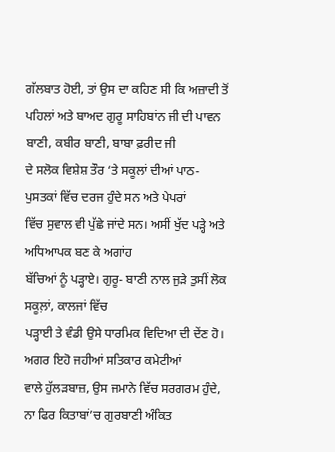ਗੱਲਬਾਤ ਹੋਈ, ਤਾਂ ਉਸ ਦਾ ਕਹਿਣ ਸੀ ਕਿ ਅਜ਼ਾਦੀ ਤੋਂ
ਪਹਿਲਾਂ ਅਤੇ ਬਾਅਦ ਗੁਰੂ ਸਾਹਿਬਾਂਨ ਜੀ ਦੀ ਪਾਵਨ ਬਾਣੀ, ਕਬੀਰ ਬਾਣੀ, ਬਾਬਾ ਫ਼ਰੀਦ ਜੀ
ਦੇ ਸਲੋਕ ਵਿਸ਼ੇਸ਼ ਤੌਰ ‘ਤੇ ਸਕੂਲਾਂ ਦੀਆਂ ਪਾਠ-ਪੁਸਤਕਾਂ ਵਿੱਚ ਦਰਜ ਹੁੰਦੇ ਸਨ ਅਤੇ ਪੇਪਰਾਂ
ਵਿੱਚ ਸੁਵਾਲ ਵੀ ਪੁੱਛੇ ਜਾਂਦੇ ਸਨ। ਅਸੀਂ ਖੁੱਦ ਪੜ੍ਹੇ ਅਤੇ ਅਧਿਆਪਕ ਬਣ ਕੇ ਅਗਾਂਹ
ਬੱਚਿਆਂ ਨੂੰ ਪੜ੍ਹਾਏ। ਗੁਰੂ- ਬਾਣੀ ਨਾਲ ਜੁੜੇ ਤੁਸੀਂ ਲੋਕ ਸਕੂਲ਼ਾਂ, ਕਾਲਜਾਂ ਵਿੱਚ
ਪੜ੍ਹਾਈ ਤੇ ਵੰਡੀ ਉਸੇ ਧਾਰਮਿਕ ਵਿਦਿਆ ਦੀ ਦੇਂਣ ਹੋ। ਅਗਰ ਇਹੋ ਜਹੀਆਂ ਸਤਿਕਾਰ ਕਮੇਟੀਆਂ
ਵਾਲੇ ਹੁੱਲੜਬਾਜ਼, ਉਸ ਜਮਾਨੇ ਵਿੱਚ ਸਰਗਰਮ ਹੁੰਦੇ, ਨਾ ਫਿਰ ਕਿਤਾਬਾਂ’ਚ ਗੁਰਬਾਣੀ ਅੰਕਿਤ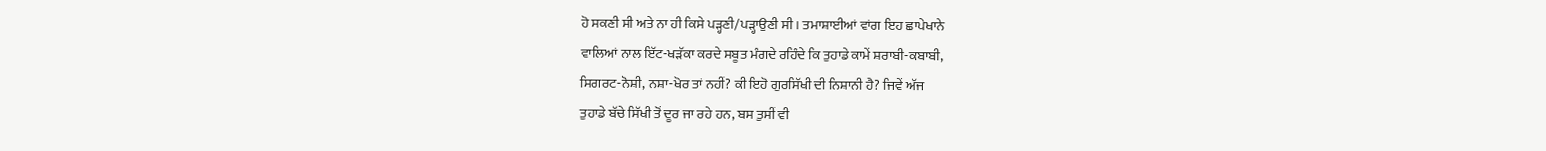ਹੋ ਸਕਣੀ ਸੀ ਅਤੇ ਨਾ ਹੀ ਕਿਸੇ ਪੜ੍ਹਣੀ/ਪੜ੍ਹਾਉਣੀ ਸੀ। ਤਮਾਸ਼ਾਈਆਂ ਵਾਂਗ ਇਹ ਛਾਪੇਖਾਨੇ
ਵਾਲਿਆਂ ਨਾਲ ਇੱਟ-ਖੜੱਕਾ ਕਰਦੇ ਸਬੂਤ ਮੰਗਦੇ ਰਹਿੰਦੇ ਕਿ ਤੁਹਾਡੇ ਕਾਮੇਂ ਸ਼ਰਾਬੀ-ਕਬਾਬੀ,
ਸਿਗਰਟ-ਨੋਸ਼ੀ, ਨਸ਼ਾ-ਖੋਰ ਤਾਂ ਨਹੀਂ? ਕੀ ਇਹੋ ਗੁਰਸਿੱਖੀ ਦੀ ਨਿਸ਼ਾਨੀ ਹੈ? ਜਿਵੇਂ ਅੱਜ
ਤੁਹਾਡੇ ਬੱਚੇ ਸਿੱਖੀ ਤੋਂ ਦੂਰ ਜਾ ਰਹੇ ਹਨ, ਬਸ ਤੁਸੀਂ ਵੀ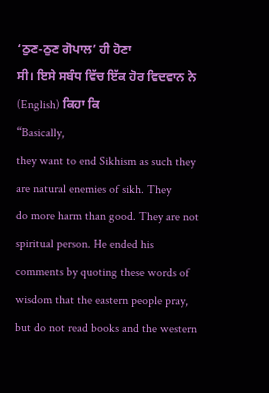‘ਠੁਣ-ਠੁਣ ਗੋਪਾਲ’ ਹੀ ਹੋਣਾ
ਸੀ। ਇਸੇ ਸਬੰਧ ਵਿੱਚ ਇੱਕ ਹੋਰ ਵਿਦਵਾਨ ਨੇ (English) ਕਿਹਾ ਕਿ
“Basically,
they want to end Sikhism as such they are natural enemies of sikh. They
do more harm than good. They are not spiritual person. He ended his
comments by quoting these words of wisdom that the eastern people pray,
but do not read books and the western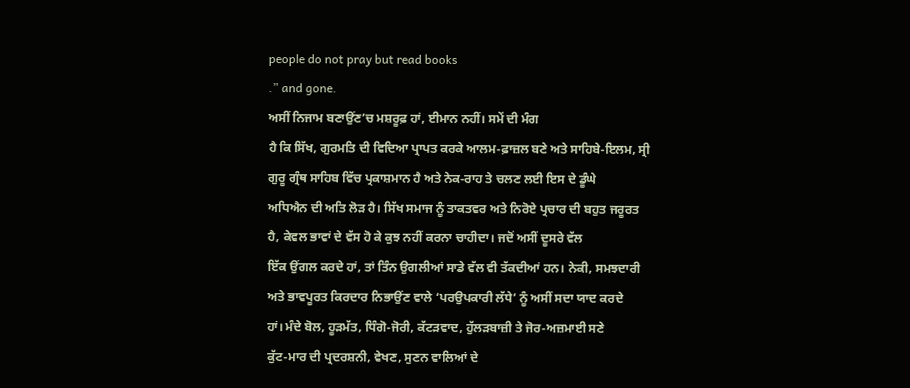people do not pray but read books
.” and gone.
ਅਸੀਂ ਨਿਜਾਮ ਬਣਾਉਂਣ’ਚ ਮਸ਼ਰੂਫ਼ ਹਾਂ, ਈਮਾਨ ਨਹੀਂ। ਸਮੇਂ ਦੀ ਮੰਗ
ਹੈ ਕਿ ਸਿੱਖ, ਗੁਰਮਤਿ ਦੀ ਵਿਦਿਆ ਪ੍ਰਾਪਤ ਕਰਕੇ ਆਲਮ-ਫ਼ਾਜ਼ਲ ਬਣੇ ਅਤੇ ਸਾਹਿਬੇ-ਇਲਮ, ਸ੍ਰੀ
ਗੁਰੂ ਗ੍ਰੰਥ ਸਾਹਿਬ ਵਿੱਚ ਪ੍ਰਕਾਸ਼ਮਾਨ ਹੈ ਅਤੇ ਨੇਕ-ਰਾਹ ਤੇ ਚਲਣ ਲਈ ਇਸ ਦੇ ਡੂੰਘੇ
ਅਧਿਐਨ ਦੀ ਅਤਿ ਲੋੜ ਹੈ। ਸਿੱਖ ਸਮਾਜ ਨੂੰ ਤਾਕਤਵਰ ਅਤੇ ਨਿਰੋਏ ਪ੍ਰਚਾਰ ਦੀ ਬਹੁਤ ਜਰੂਰਤ
ਹੈ, ਕੇਵਲ ਭਾਵਾਂ ਦੇ ਵੱਸ ਹੋ ਕੇ ਕੁਝ ਨਹੀਂ ਕਰਨਾ ਚਾਹੀਦਾ। ਜਦੋਂ ਅਸੀਂ ਦੂਸਰੇ ਵੱਲ
ਇੱਕ ਉਂਗਲ ਕਰਦੇ ਹਾਂ, ਤਾਂ ਤਿੰਨ ਉਗਲੀਆਂ ਸਾਡੇ ਵੱਲ ਵੀ ਤੱਕਦੀਆਂ ਹਨ। ਨੇਕੀ, ਸਮਝਦਾਰੀ
ਅਤੇ ਭਾਵਪੂਰਤ ਕਿਰਦਾਰ ਨਿਭਾਉਂਣ ਵਾਲੇ ‘ਪਰਉਪਕਾਰੀ ਲੱਧੇ’ ਨੂੰ ਅਸੀਂ ਸਦਾ ਯਾਦ ਕਰਦੇ
ਹਾਂ। ਮੰਦੇ ਬੋਲ, ਹੂੜਮੱਤ, ਧਿੰਗੋ-ਜੋਰੀ, ਕੱਟੜਵਾਦ, ਹੁੱਲੜਬਾਜ਼ੀ ਤੇ ਜੋਰ-ਅਜ਼ਮਾਈ ਸਣੇ
ਕੁੱਟ-ਮਾਰ ਦੀ ਪ੍ਰਦਰਸ਼ਨੀ, ਵੇਖਣ, ਸੁਣਨ ਵਾਲਿਆਂ ਦੇ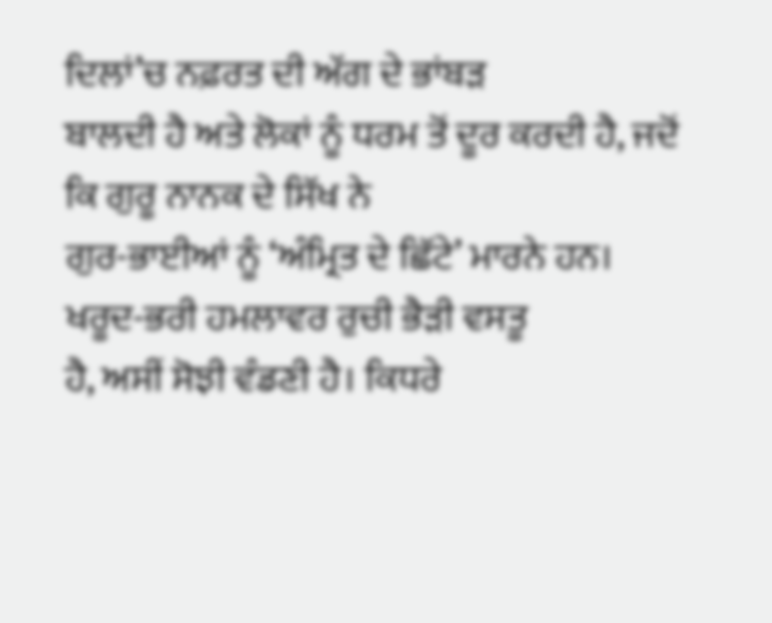ਦਿਲਾਂ’ਚ ਨਫ਼ਰਤ ਦੀ ਅੱਗ ਦੇ ਭਾਂਬੜ
ਬਾਲਦੀ ਹੈ ਅਤੇ ਲੋਕਾਂ ਨੂੰ ਧਰਮ ਤੋਂ ਦੂਰ ਕਰਦੀ ਹੈ, ਜਦੋਂ ਕਿ ਗੁਰੂ ਨਾਨਕ ਦੇ ਸਿੱਖ ਨੇ
ਗੁਰ-ਭਾਈਆਂ ਨੂੰ ‘ਅੰਮ੍ਰਿਤ ਦੇ ਛਿੱਟੇ’ ਮਾਰਨੇ ਹਨ। ਖਰੂਦ-ਭਰੀ ਹਮਲਾਵਰ ਰੁਚੀ ਭੈੜੀ ਵਸਤੂ
ਹੈ, ਅਸੀਂ ਸੋਝੀ ਵੰਡਣੀ ਹੈ। ਕਿਧਰੇ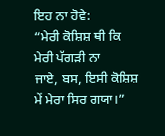ਇਹ ਨਾ ਹੋਵੇ:
“ਮੇਰੀ ਕੋਸ਼ਿਸ਼ ਥੀ ਕਿ ਮੇਰੀ ਪੱਗੜੀ ਨਾ
ਜਾਏ, ਬਸ, ਇਸੀ ਕੋਸ਼ਿਸ਼ ਮੇਂ ਮੇਰਾ ਸਿਰ ਗਯਾ।”